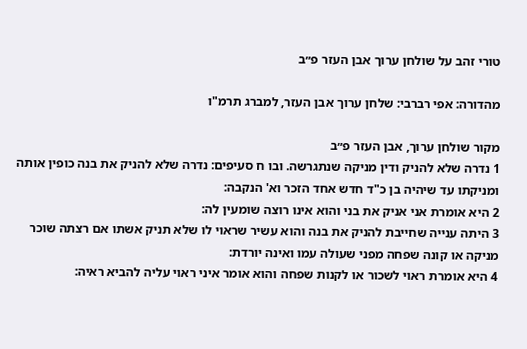טורי זהב על שולחן ערוך אבן העזר פ״ב

מהדורה: אפי רברבי: שלחן ערוך אבן העזר, למברג תרמ"ו

מקור שולחן ערוך, אבן העזר פ״ב
1 נדרה שלא להניק ודין מניקה שנתגרשה. ובו ח סעיפים: נדרה שלא להניק את בנה כופין אותה ומניקתו עד שיהיה בן כ"ד חדש אחד הזכר וא' הנקבה:
2 היא אומרת אני אניק את בני והוא אינו רוצה שומעין לה:
3 היתה ענייה שחייבת להניק את בנה והוא עשיר שראוי לו שלא תניק אשתו אם רצתה שוכר מניקה או קונה שפחה מפני שעולה עמו ואינה יורדת:
4 היא אומרת ראוי לשכור או לקנות שפחה והוא אומר איני ראוי עליה להביא ראיה: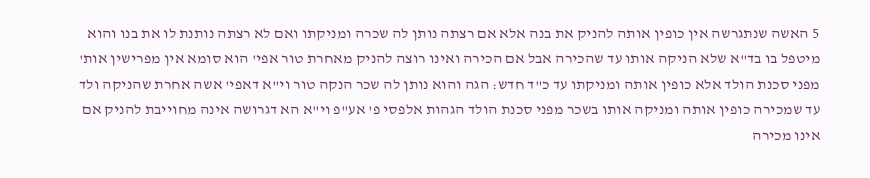5 האשה שנתגרשה אין כופין אותה להניק את בנה אלא אם רצתה נותן לה שכרה ומניקתו ואם לא רצתה נותנת לו את בנו והוא מיטפל בו בד"א שלא הניקה אותו עד שהכירה אבל אם הכירה ואינו רוצה להניק מאחרת טור אפי' הוא סומא אין מפרישין אות' מפני סכנת הולד אלא כופין אותה ומניקתו עד כ"ד חדש: הגה והוא נותן לה שכר הנקה טור וי"א דאפי' אשה אחרת שהניקה ולד עד שמכירה כופין אותה ומניקה אותו בשכר מפני סכנת הולד הגהות אלפסי פ' אע"פ וי"א הא דגרושה אינה מחוייבת להניק אם אינו מכירה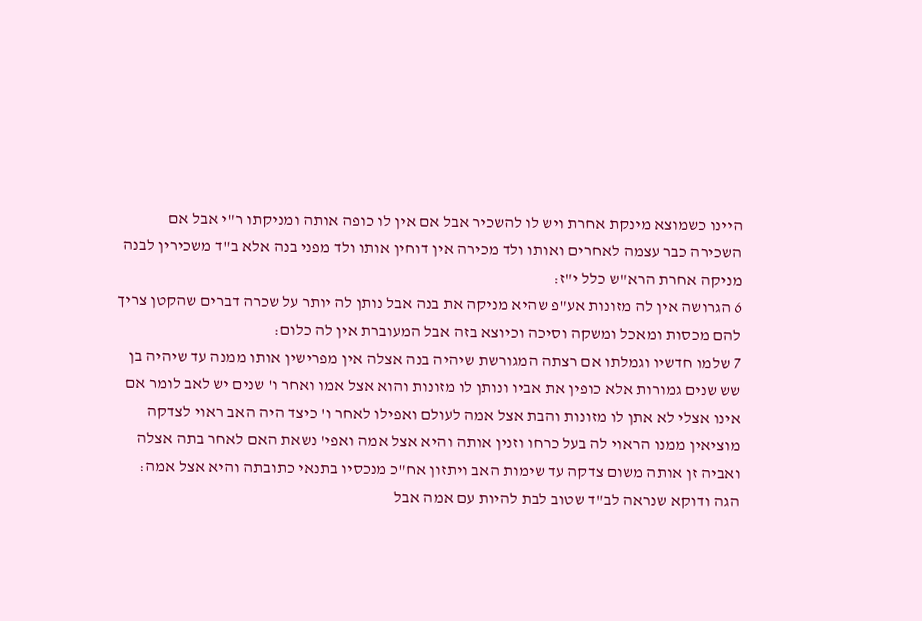היינו כשמוצא מינקת אחרת ויש לו להשכיר אבל אם אין לו כופה אותה ומניקתו ר"י אבל אם השכירה כבר עצמה לאחרים ואותו ולד מכירה אין דוחין אותו ולד מפני בנה אלא ב"ד משכירין לבנה מניקה אחרת הרא"ש כלל י"ז:
6 הגרושה אין לה מזונות אע"פ שהיא מניקה את בנה אבל נותן לה יותר על שכרה דברים שהקטן צריך להם מכסות ומאכל ומשקה וסיכה וכיוצא בזה אבל המעוברת אין לה כלום:
7 שלמו חדשיו וגמלתו אם רצתה המגורשת שיהיה בנה אצלה אין מפרישין אותו ממנה עד שיהיה בן שש שנים גמורות אלא כופין את אביו ונותן לו מזונות והוא אצל אמו ואחר ו' שנים יש לאב לומר אם אינו אצלי לא אתן לו מזונות והבת אצל אמה לעולם ואפילו לאחר ו' כיצד היה האב ראוי לצדקה מוציאין ממנו הראוי לה בעל כרחו וזנין אותה והיא אצל אמה ואפי' נשאת האם לאחר בתה אצלה ואביה זן אותה משום צדקה עד שימות האב ויתזון אח"כ מנכסיו בתנאי כתובתה והיא אצל אמה: הגה ודוקא שנראה לב"ד שטוב לבת להיות עם אמה אבל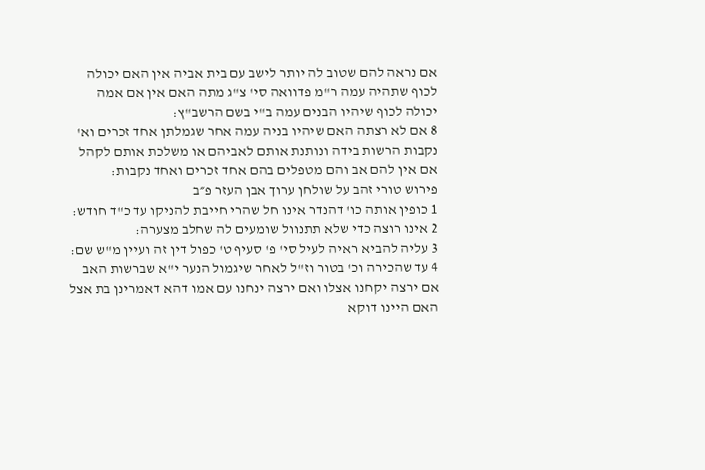אם נראה להם שטוב לה יותר לישב עם בית אביה אין האם יכולה לכוף שתהיה עמה ר"מ פדוואה סי' צ"ג מתה האם אין אם אמה יכולה לכוף שיהיו הבנים עמה ב"י בשם הרשב"ץ:
8 אם לא רצתה האם שיהיו בניה עמה אחר שגמלתן אחד זכרים וא' נקבות הרשות בידה ונותנת אותם לאביהם או משלכת אותם לקהל אם אין להם אב והם מטפלים בהם אחד זכרים ואחד נקבות:
פירוש טורי זהב על שולחן ערוך אבן העזר פ״ב
1 כופין אותה כו' דהנדר אינו חל שהרי חייבת להניקו עד כ"ד חודש:
2 אינו רוצה כדי שלא תתנוול שומעים לה שחלב מצערה:
3 עליה להביא ראיה לעיל סי' פ' סעיף ט' כפול דין זה ועיין מ"ש שם:
4 עד שהכירה וכ' בטור וז"ל לאחר שיגמול הנער י"א שברשות האב אם ירצה יקחנו אצלו ואם ירצה ינחנו עם אמו דהא דאמרינן בת אצל האם היינו דוקא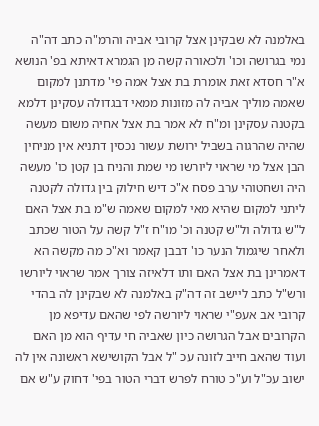באלמנה לא שבקינן אצל קרובי אביה והרמ"ה כתב דה"ה נמי בגרושה וכו' ולכאורה קשה מן הגמרא דאיתא בפ' הנושא א"ר חסדא זאת אומרת בת אצל אמה פי' מדתנן למקום שאמה מוליך אביה לה מזונות ממאי דבגדולה עסקינן דלמא בקטנה עסקינן ומ"ח לא אמר בת אצל אחיה משום מעשה שהיה שהרגוה בשביל ירושת עשור נכסין דתניא אין מניחין הבן אצל מי שראוי ליורשו מי שמת והניח בן קטן כו' מעשה היה ושחטוהי ערב פסח א"כ דיש חילוק בין גדולה לקטנה ליתני למקום שהיא מאי למקום שאמה ש"מ בת אצל האם ל"ש גדולה ול"ש קטנה וכ' מו"ח ז"ל קשה על הטור שכתב ולאחר שיגמול הנער כו' דבבן קאמר וא"כ מה מקשה הא דאמרינן בת אצל האם ותו דלאיזה צורך אמר שראוי ליורשו ורש"ל כתב ליישב זה דה"ק באלמנה לא שבקינן לה בהדי קרובי אב אעפ"י שראוי ליורשה לפי שהאם עדיפא מן הקרובים אבל הגרושה כיון שאביה חי עדיף הוא מן האם ועוד שהאב חייב לזונה עכ "ל אבל הקושישא ראשונה אין לה ישוב עכ"ל וע"כ טורח לפרש דברי הטור בפי' דחוק ע"ש אם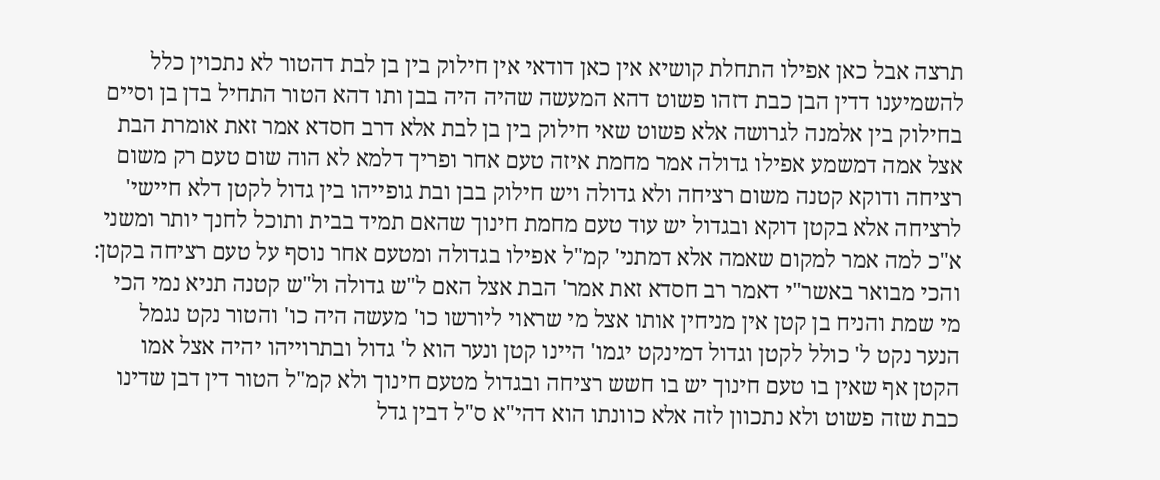תרצה אבל כאן אפילו התחלת קושיא אין כאן דודאי אין חילוק בין בן לבת דהטור לא נתכוין כלל להשמיענו דדין הבן כבת דזהו פשוט דהא המעשה שהיה היה בבן ותו דהא הטור התחיל בדן בן וסיים בחילוק בין אלמנה לגרושה אלא פשוט שאי חילוק בין בן לבת אלא דרב חסדא אמר זאת אומרת הבת אצל אמה דמשמע אפילו גדולה אמר מחמת איזה טעם אחר ופריך דלמא לא הוה שום טעם רק משום רציחה ודוקא קטנה משום רציחה ולא גדולה ויש חילוק בבן ובת גופייהו בין גדול לקטן דלא חיישי' לרציחה אלא בקטן דוקא ובגדול יש עוד טעם מחמת חינוך שהאם תמיד בבית ותוכל לחנך יותר ומשני א"כ למה אמר למקום שאמה אלא דמתני' קמ"ל אפילו בגדולה ומטעם אחר נוסף על טעם רציחה בקטן: והכי מבואר באשר"י דאמר רב חסדא זאת אמר' הבת אצל האם ל"ש גדולה ול"ש קטנה תניא נמי הכי מי שמת והניח בן קטן אין מניחין אותו אצל מי שראוי ליורשו כו' מעשה היה כו' והטור נקט נגמל הנער נקט ל' כולל לקטן וגדול דמינקט יגמו' היינו קטן ונער הוא ל' גדול ובתרוייהו יהיה אצל אמו הקטן אף שאין בו טעם חינוך יש בו חשש רציחה ובגדול מטעם חינוך ולא קמ"ל הטור דין דבן שדינו כבת שזה פשוט ולא נתכוון לזה אלא כוונתו הוא דהי"א ס"ל דבין גדל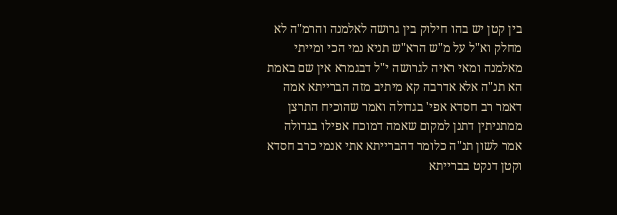בין קטן יש בהו חילוק בין גרושה לאלמנה והרמ"ה לא מחלק וא"ל על מ"ש הרא"ש תניא נמי הכי ומייתי מאלמנה ומאי ראיה לגרושה י"ל דבגמרא אין שם באמת הא תנ"ה אלא אדרבה קא מיתיב מזה הברייתא אמה דאמר רב חסדא אפי' בגדולה ואמר שהוכיח התרצן ממתניתין דתנן למקום שאמה דמוכח אפילו בגדולה אמר לשון תנ"ה כלומר דהברייתא אתי אנמי כרב חסדא וקטן דנקט בברייתא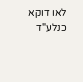לאו דוקא כנלע"ד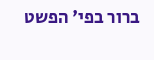ברור בפי' הפשט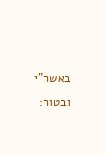באשר"י ובטור: